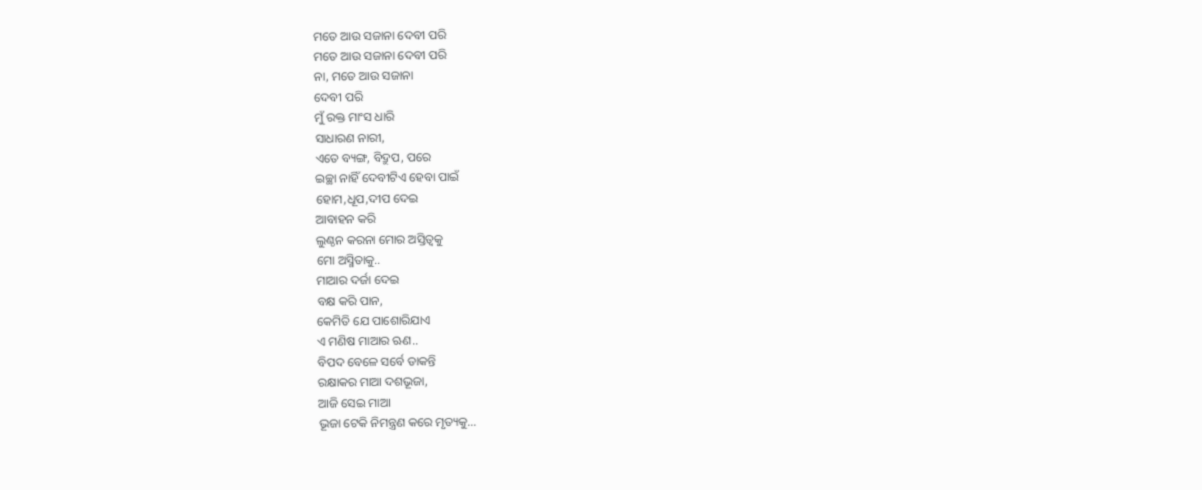ମତେ ଆଉ ସଜାନା ଦେବୀ ପରି
ମତେ ଆଉ ସଜାନା ଦେବୀ ପରି
ନା, ମତେ ଆଉ ସଜାନା
ଦେବୀ ପରି
ମୁଁ ରକ୍ତ ମାଂସ ଧାରି
ସାଧାରଣ ନାରୀ,
ଏତେ ବ୍ୟଙ୍ଗ, ବିଦ୍ରୁପ, ପରେ
ଇଚ୍ଛା ନାହିଁ ଦେବୀଟିଏ ହେବା ପାଇଁ
ହୋମ,ଧୂପ,ଦୀପ ଦେଇ
ଆବାହନ କରି
ଲୁଣ୍ଠନ କରନା ମୋର ଅସ୍ତିତ୍ୱକୁ
ମୋ ଅସ୍ମିତାକୁ..
ମାଆର ଦର୍ଜା ଦେଇ
ବକ୍ଷ କରି ପାନ,
କେମିତି ଯେ ପାଶୋରିଯାଏ
ଏ ମଣିଷ ମାଆର ଋଣ..
ବିପଦ ବେଳେ ସର୍ବେ ଡାକନ୍ତି
ରକ୍ଷାକର ମାଆ ଦଶଭୂଜା,
ଆଜି ସେଇ ମାଆ
ଭୂଜା ଟେକି ନିମନ୍ତ୍ରଣ କରେ ମୃତ୍ୟକୁ...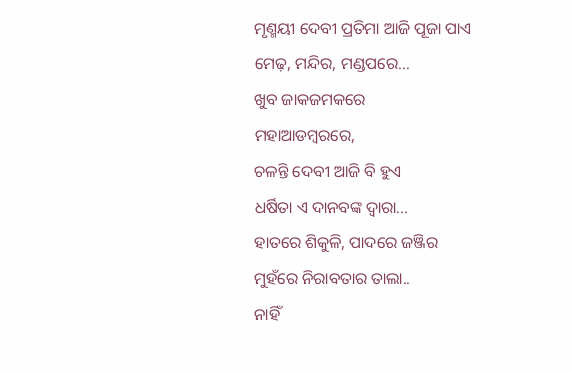ମୃଣ୍ମୟୀ ଦେବୀ ପ୍ରତିମା ଆଜି ପୂଜା ପାଏ
ମେଢ଼, ମନ୍ଦିର, ମଣ୍ଡପରେ...
ଖୁବ ଜାକଜମକରେ
ମହାଆଡମ୍ବରରେ,
ଚଳନ୍ତି ଦେବୀ ଆଜି ବି ହୁଏ
ଧର୍ଷିତା ଏ ଦାନବଙ୍କ ଦ୍ୱାରା...
ହାତରେ ଶିକୁଳି, ପାଦରେ ଜଞ୍ଜିର
ମୁହଁରେ ନିରାବତାର ତାଲା..
ନାହିଁ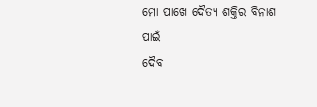ମୋ ପାଖେ ଦୈତ୍ୟ ଶକ୍ତିର ବିନାଶ ପାଇଁ
ଦୈବ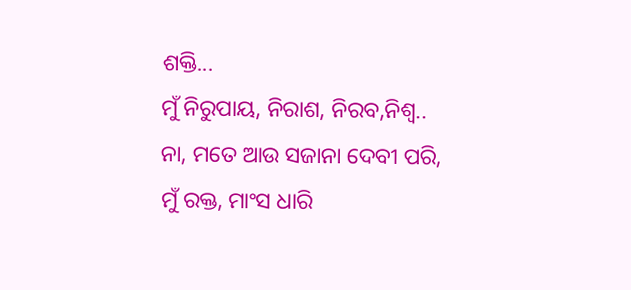ଶକ୍ତି...
ମୁଁ ନିରୁପାୟ, ନିରାଶ, ନିରବ,ନିଶ୍ୱ..
ନା, ମତେ ଆଉ ସଜାନା ଦେବୀ ପରି,
ମୁଁ ରକ୍ତ, ମାଂସ ଧାରି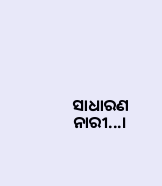ସାଧାରଣ ନାରୀ...।